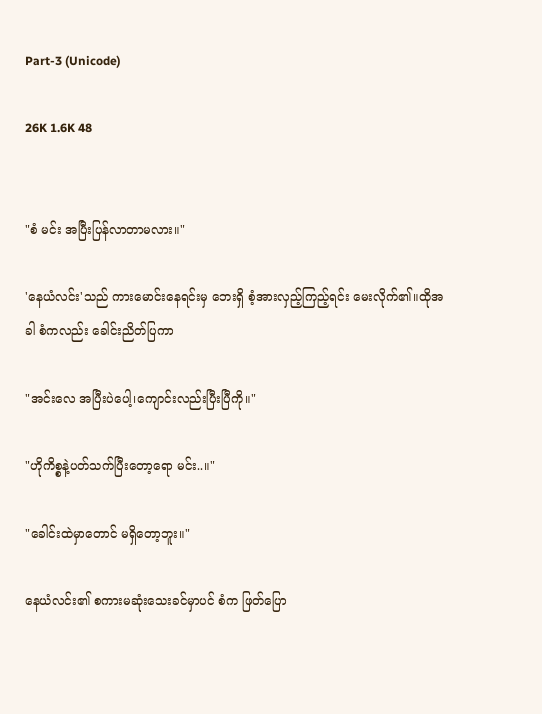Part-3 (Unicode)

26K 1.6K 48


"စံ မင်း အပြီးပြန်လာတာမလား။"

'နေယံလင်း'သည် ကားမောင်းနေရင်းမှ ဘေးရှိ စံ့အားလှည့်ကြည့်ရင်း မေးလိုက်၏။ထိုအခါ စံကလည်း ခေါင်းညိတ်ပြကာ

"အင်းလေ အပြီးပဲပေါ့၊ကျောင်းလည်းပြီးပြီကို။"

"ဟိုကိစ္စနဲ့ပတ်သက်ပြီးတော့ရော မင်း..။"

"ခေါင်းထဲမှာတောင် မရှိတော့ဘူး။"

နေယံလင်း၏ စကားမဆုံးသေးခင်မှာပင် စံက ဖြတ်ပြော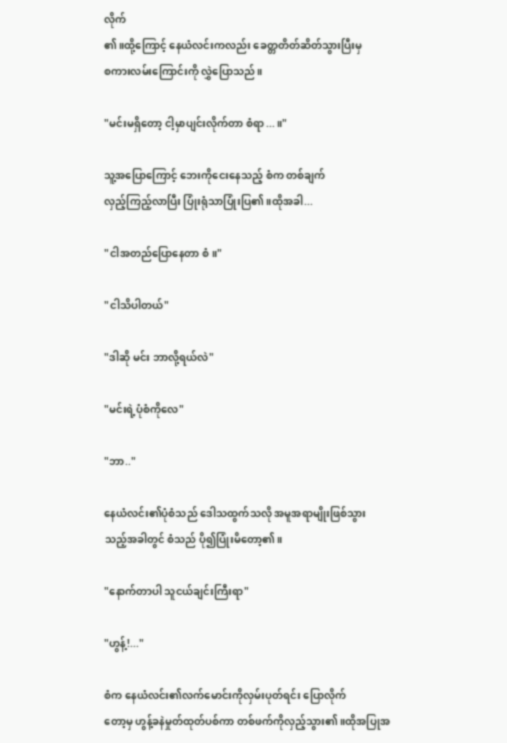လိုက်
၏။ထို့ကြောင့် နေယံလင်းကလည်း ခေတ္တတိတ်ဆိတ်သွားပြီးမှ
စကားလမ်းကြောင်းကို လွှဲပြောသည်။

"မင်းမရှိတော့ ငါ့မှာပျင်းလိုက်တာ စံရာ...။"

သူ့အပြောကြောင့် ဘေးကိုငေးနေသည့် စံက တစ်ချက်
လှည့်ကြည့်လာပြီး ပြုံးရုံသာပြုံးပြ၏။ထိုအခါ...

"ငါအတည်ပြောနေတာ စံ။"

"ငါသိပါတယ်"

"ဒါဆို မင်း ဘာလို့ရယ်လဲ"

"မင်းရဲ့ပုံစံကိုလေ"

"ဘာ.."

နေယံလင်း၏ပုံစံသည် ဒေါသထွက်သလို အမူအရာမျိုးဖြစ်သွား
သည့်အခါတွင် စံသည် ပို၍ပြုံးမိတော့၏။

"နောက်တာပါ သူငယ်ချင်းကြီးရာ"

"ဟွန့်!..."

စံက နေယံလင်း၏လက်မောင်းကိုလှမ်းပုတ်ရင်း ပြောလိုက်
တော့မှ ဟွန့်ခနဲမှုတ်ထုတ်ပစ်ကာ တစ်ဖက်ကိုလှည့်သွား၏။ထိုအပြုအ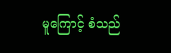မူကြောင့် စံသည်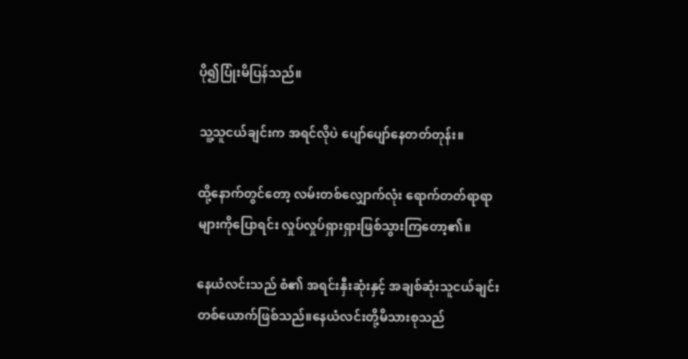ပို၍ပြုံးမိပြန်သည်။

သူ့သူငယ်ချင်းက အရင်လိုပဲ ပျော်ပျော်နေတတ်တုန်း။

ထို့နောက်တွင်တော့ လမ်းတစ်လျှောက်လုံး ရောက်တတ်ရာရာ
များကိုပြောရင်း လှုပ်လှုပ်ရှားရှားဖြစ်သွားကြတော့၏။

နေယံလင်းသည် စံ၏ အရင်းနှီးဆုံးနှင့် အချစ်ဆုံးသူငယ်ချင်း
တစ်ယောက်ဖြစ်သည်။နေယံလင်းတို့မိသားစုသည်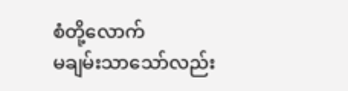စံတို့လောက်
မချမ်းသာသော်လည်း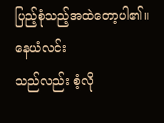ပြည့်စုံသည့်အထဲတော့ပါ၏။နေယံလင်း
သည်လည်း စံ့လို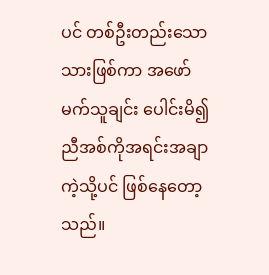ပင် တစ်ဦးတည်းသောသားဖြစ်ကာ အဖော်
မက်သူချင်း ပေါင်းမိ၍ ညီအစ်ကိုအရင်းအချာကဲ့သို့ပင် ဖြစ်နေတော့သည်။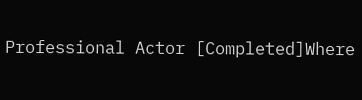Professional Actor [Completed]Where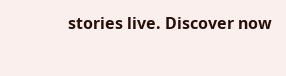stories live. Discover now